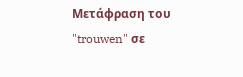Μετάφραση του "trouwen" σε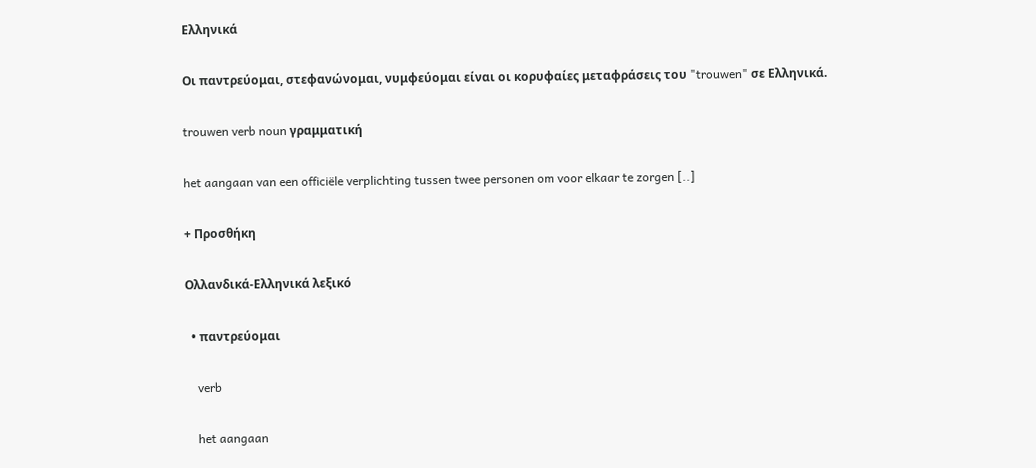Ελληνικά

Οι παντρεύομαι, στεφανώνομαι, νυμφεύομαι είναι οι κορυφαίες μεταφράσεις του "trouwen" σε Ελληνικά.

trouwen verb noun γραμματική

het aangaan van een officiële verplichting tussen twee personen om voor elkaar te zorgen [..]

+ Προσθήκη

Ολλανδικά-Ελληνικά λεξικό

  • παντρεύομαι

    verb

    het aangaan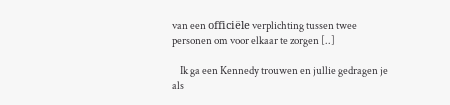van een officiële verplichting tussen twee personen om voor elkaar te zorgen [..]

    Ik ga een Kennedy trouwen en jullie gedragen je als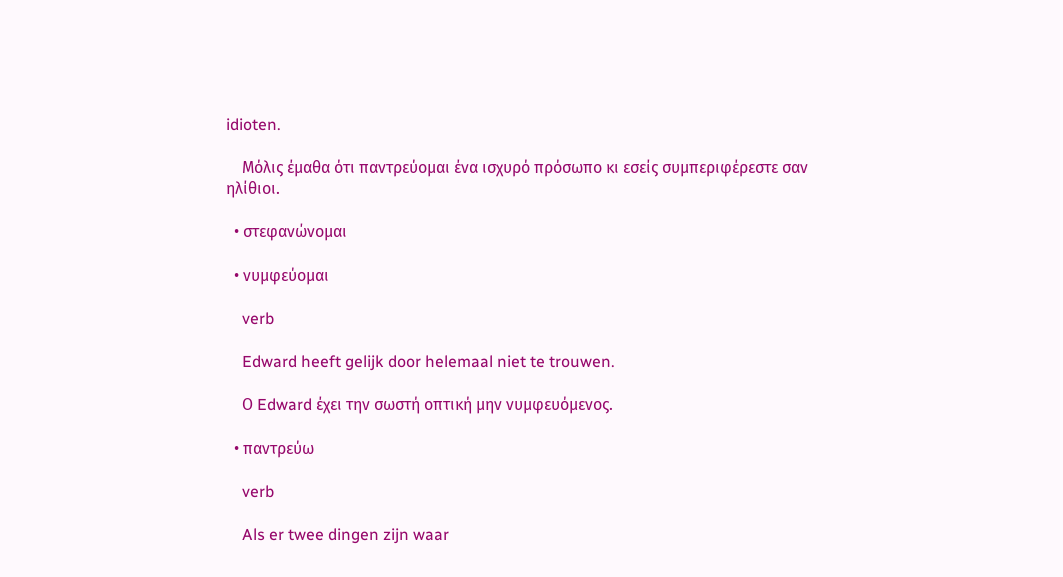idioten.

    Μόλις έμαθα ότι παντρεύομαι ένα ισχυρό πρόσωπο κι εσείς συμπεριφέρεστε σαν ηλίθιοι.

  • στεφανώνομαι

  • νυμφεύομαι

    verb

    Edward heeft gelijk door helemaal niet te trouwen.

    Ο Edward έχει την σωστή οπτική μην νυμφευόμενος.

  • παντρεύω

    verb

    Als er twee dingen zijn waar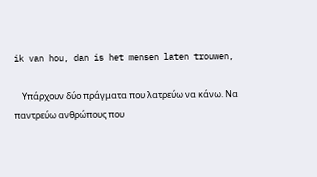ik van hou, dan is het mensen laten trouwen,

    Υπάρχουν δύο πράγματα που λατρεύω να κάνω. Να παντρεύω ανθρώπους που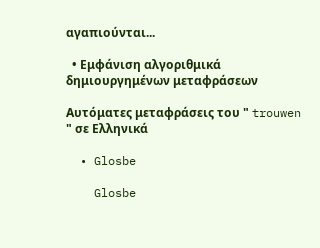αγαπιούνται...

  • Εμφάνιση αλγοριθμικά δημιουργημένων μεταφράσεων

Αυτόματες μεταφράσεις του " trouwen " σε Ελληνικά

  • Glosbe

    Glosbe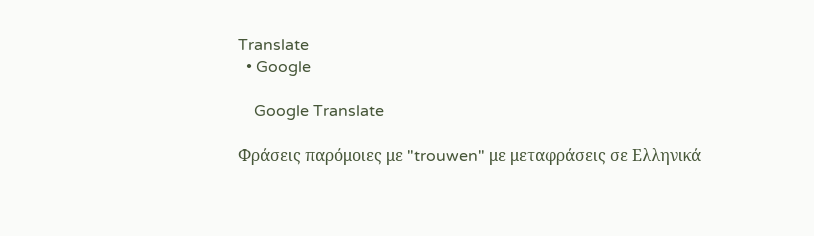Translate
  • Google

    Google Translate

Φράσεις παρόμοιες με "trouwen" με μεταφράσεις σε Ελληνικά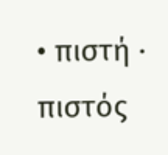• πιστή · πιστός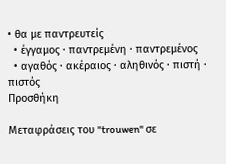• θα με παντρευτείς
  • έγγαμος · παντρεμένη · παντρεμένος
  • αγαθός · ακέραιος · αληθινός · πιστή · πιστός
Προσθήκη

Μεταφράσεις του "trouwen" σε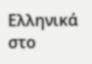Ελληνικά στο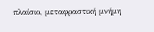πλαίσιο, μεταφραστική μνήμη